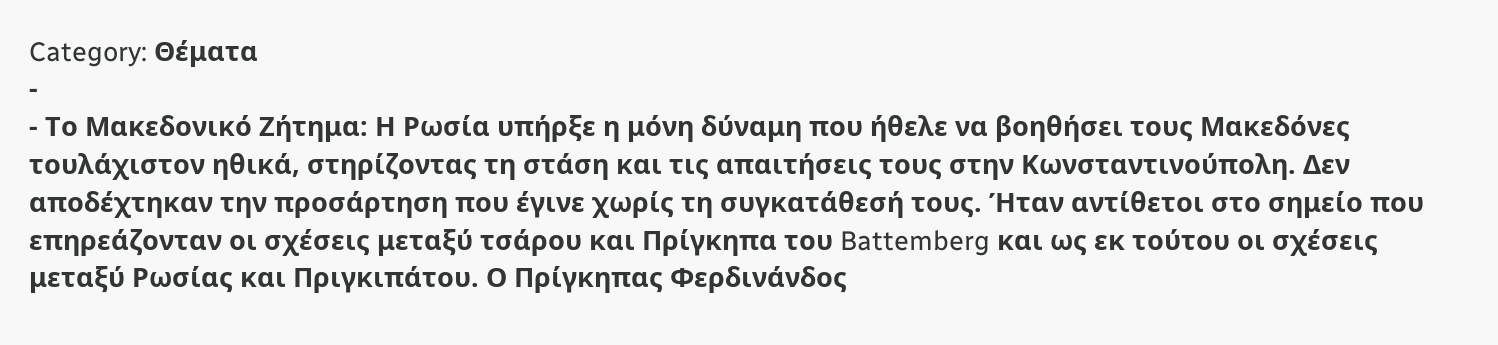Category: Θέματα
-
- Το Μακεδονικό Ζήτημα: Η Ρωσία υπήρξε η μόνη δύναμη που ήθελε να βοηθήσει τους Μακεδόνες τουλάχιστον ηθικά, στηρίζοντας τη στάση και τις απαιτήσεις τους στην Κωνσταντινούπολη. Δεν αποδέχτηκαν την προσάρτηση που έγινε χωρίς τη συγκατάθεσή τους. Ήταν αντίθετοι στο σημείο που επηρεάζονταν οι σχέσεις μεταξύ τσάρου και Πρίγκηπα του Battemberg και ως εκ τούτου οι σχέσεις μεταξύ Ρωσίας και Πριγκιπάτου. Ο Πρίγκηπας Φερδινάνδος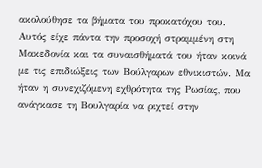ακολούθησε τα βήματα του προκατόχου του. Αυτός είχε πάντα την προσοχή στραμμένη στη Μακεδονία και τα συναισθήματά του ήταν κοινά με τις επιδιώξεις των Βούλγαρων εθνικιστών. Μα ήταν η συνεχιζόμενη εχθρότητα της Ρωσίας, που ανάγκασε τη Βουλγαρία να ριχτεί στην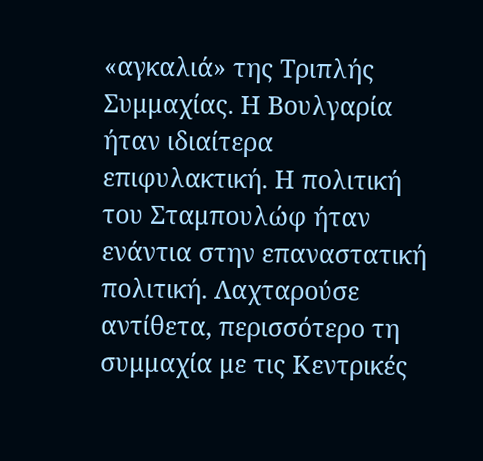«αγκαλιά» της Τριπλής Συμμαχίας. Η Βουλγαρία ήταν ιδιαίτερα επιφυλακτική. Η πολιτική του Σταμπουλώφ ήταν ενάντια στην επαναστατική πολιτική. Λαχταρούσε αντίθετα, περισσότερο τη συμμαχία με τις Κεντρικές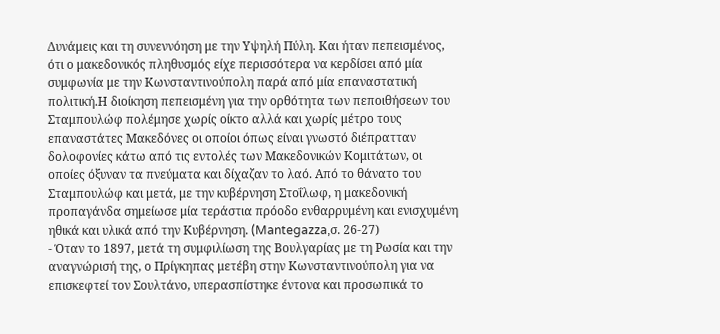Δυνάμεις και τη συνεννόηση με την Υψηλή Πύλη. Και ήταν πεπεισμένος, ότι ο μακεδονικός πληθυσμός είχε περισσότερα να κερδίσει από μία συμφωνία με την Κωνσταντινούπολη παρά από μία επαναστατική πολιτική.Η διοίκηση πεπεισμένη για την ορθότητα των πεποιθήσεων του Σταμπουλώφ πολέμησε χωρίς οίκτο αλλά και χωρίς μέτρο τους επαναστάτες Μακεδόνες οι οποίοι όπως είναι γνωστό διέπρατταν δολοφονίες κάτω από τις εντολές των Μακεδονικών Κομιτάτων, οι οποίες όξυναν τα πνεύματα και δίχαζαν το λαό. Από το θάνατο του Σταμπουλώφ και μετά, με την κυβέρνηση Στοΐλωφ, η μακεδονική προπαγάνδα σημείωσε μία τεράστια πρόοδο ενθαρρυμένη και ενισχυμένη ηθικά και υλικά από την Κυβέρνηση. (Mantegazza,σ. 26-27)
- Όταν το 1897, μετά τη συμφιλίωση της Βουλγαρίας με τη Ρωσία και την αναγνώρισή της, ο Πρίγκηπας μετέβη στην Κωνσταντινούπολη για να επισκεφτεί τον Σουλτάνο, υπερασπίστηκε έντονα και προσωπικά το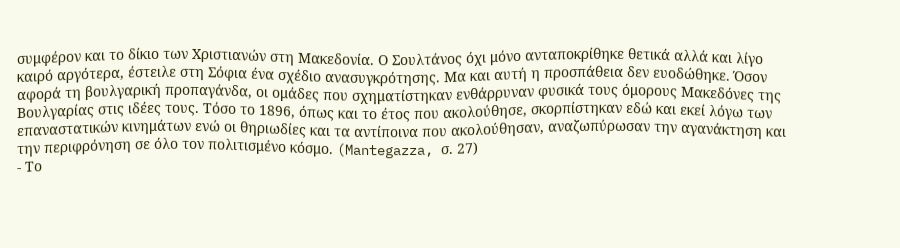συμφέρον και το δίκιο των Χριστιανών στη Μακεδονία. Ο Σουλτάνος όχι μόνο ανταποκρίθηκε θετικά αλλά και λίγο καιρό αργότερα, έστειλε στη Σόφια ένα σχέδιο ανασυγκρότησης. Μα και αυτή η προσπάθεια δεν ευοδώθηκε. Όσον αφορά τη βουλγαρική προπαγάνδα, οι ομάδες που σχηματίστηκαν ενθάρρυναν φυσικά τους όμορους Μακεδόνες της Βουλγαρίας στις ιδέες τους. Τόσο το 1896, όπως και το έτος που ακολούθησε, σκορπίστηκαν εδώ και εκεί λόγω των επαναστατικών κινημάτων ενώ οι θηριωδίες και τα αντίποινα που ακολούθησαν, αναζωπύρωσαν την αγανάκτηση και την περιφρόνηση σε όλο τον πολιτισμένο κόσμο. (Mantegazza, σ. 27)
- Το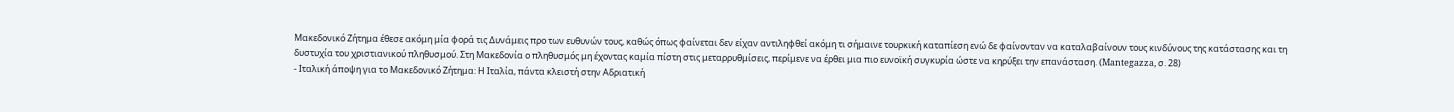Μακεδονικό Ζήτημα έθεσε ακόμη μία φορά τις Δυνάμεις προ των ευθυνών τους, καθώς όπως φαίνεται δεν είχαν αντιληφθεί ακόμη τι σήμαινε τουρκική καταπίεση ενώ δε φαίνονταν να καταλαβαίνουν τους κινδύνους της κατάστασης και τη δυστυχία του χριστιανικού πληθυσμού. Στη Μακεδονία ο πληθυσμός μη έχοντας καμία πίστη στις μεταρρυθμίσεις, περίμενε να έρθει μια πιο ευνοϊκή συγκυρία ώστε να κηρύξει την επανάσταση. (Mantegazza, σ. 28)
- Ιταλική άποψη για το Μακεδονικό Ζήτημα: Η Ιταλία, πάντα κλειστή στην Αδριατική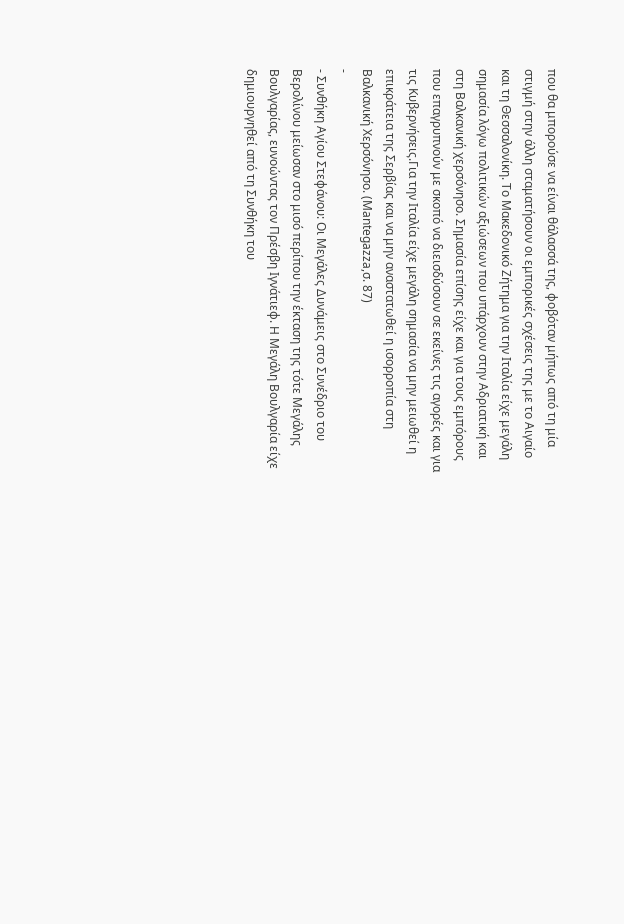που θα μπορούσε να είναι θάλασσά της, φοβόταν μήπως από τη μία στιγμή στην άλλη σταματήσουν οι εμπορικές σχέσεις της με το Αιγαίο και τη Θεσσαλονίκη. Το Μακεδονικό Ζήτημα για την Ιταλία είχε μεγάλη σημασία λόγω πολιτικών αξιώσεων που υπάρχουν στην Αδριατική και στη Βαλκανική χερσόνησο. Σημασία επίσης είχε και για τους εμπόρους που επαγρυπνούν με σκοπό να διεισδύσουν σε εκείνες τις αγορές και για τις Κυβερνήσεις.Για την Ιταλία είχε μεγάλη σημασία να μην μειωθεί η επικράτεια της Σερβίας και να μην αναστατωθεί η ισορροπία στη Βαλκανική Χερσόνησο. (Mantegazza,σ. 87)
-
- Συνθήκη Αγίου Στεφάνου: Οι Μεγάλες Δυνάμεις στο Συνέδριο του Βερολίνου μείωσαν στο μισό περίπου την έκταση της τότε Μεγάλης Βουλγαρίας, ευνοώντας τον Πρέσβη Ιγνάτιεφ. Η Μεγάλη Βουλγαρία είχε δημιουργηθεί από τη Συνθήκη του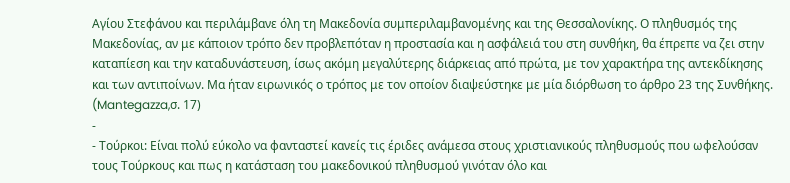Αγίου Στεφάνου και περιλάμβανε όλη τη Μακεδονία συμπεριλαμβανομένης και της Θεσσαλονίκης. Ο πληθυσμός της Μακεδονίας, αν με κάποιον τρόπο δεν προβλεπόταν η προστασία και η ασφάλειά του στη συνθήκη, θα έπρεπε να ζει στην καταπίεση και την καταδυνάστευση, ίσως ακόμη μεγαλύτερης διάρκειας από πρώτα, με τον χαρακτήρα της αντεκδίκησης και των αντιποίνων. Μα ήταν ειρωνικός ο τρόπος με τον οποίον διαψεύστηκε με μία διόρθωση το άρθρο 23 της Συνθήκης. (Mantegazza,σ. 17)
-
- Τούρκοι: Είναι πολύ εύκολο να φανταστεί κανείς τις έριδες ανάμεσα στους χριστιανικούς πληθυσμούς που ωφελούσαν τους Τούρκους και πως η κατάσταση του μακεδονικού πληθυσμού γινόταν όλο και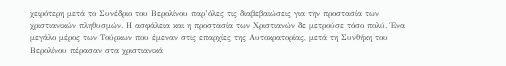χειρότερη μετά το Συνέδριο του Βερολίνου παρ’όλες τις διαβεβαιώσεις για την προστασία των χριστιανικών πληθυσμών. Η ασφάλεια και η προστασία των Χριστιανών δε μετρούσε τόσο πολύ. Ένα μεγάλο μέρος των Τούρκων που έμεναν στις επαρχίες της Αυτοκρατορίας, μετά τη Συνθήκη του Βερολίνου πέρασαν στα χριστιανικά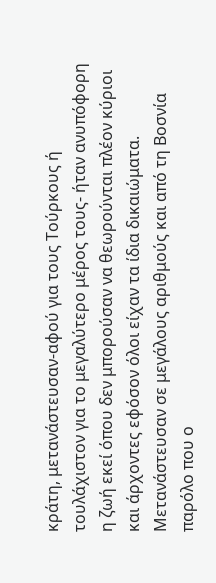κράτη, μετανάστευσαν-αφού για τους Τούρκους ή τουλάχιστον για το μεγαλύτερο μέρος τους- ήταν ανυπόφορη η ζωή εκεί όπου δεν μπορούσαν να θεωρούνται πλέον κύριοι και άρχοντες εφόσον όλοι είχαν τα ίδια δικαιώματα. Μετανάστευσαν σε μεγάλους αριθμούς και από τη Βοσνία παρόλο που ο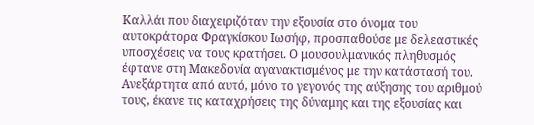Καλλάι που διαχειριζόταν την εξουσία στο όνομα του αυτοκράτορα Φραγκίσκου Ιωσήφ, προσπαθούσε με δελεαστικές υποσχέσεις να τους κρατήσει. Ο μουσουλμανικός πληθυσμός έφτανε στη Μακεδονία αγανακτισμένος με την κατάστασή του. Ανεξάρτητα από αυτό, μόνο το γεγονός της αύξησης του αριθμού τους, έκανε τις καταχρήσεις της δύναμης και της εξουσίας και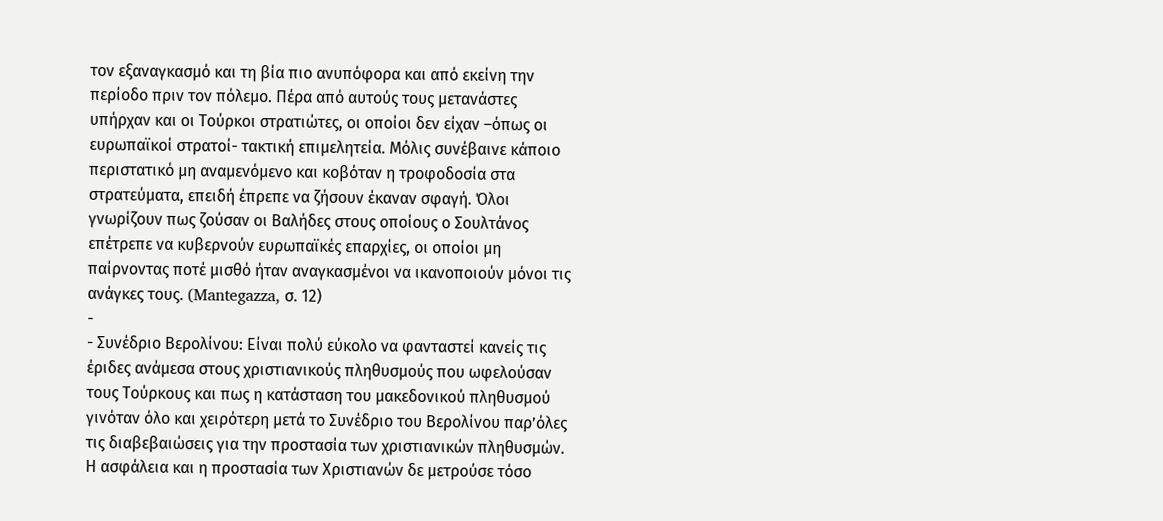τον εξαναγκασμό και τη βία πιο ανυπόφορα και από εκείνη την περίοδο πριν τον πόλεμο. Πέρα από αυτούς τους μετανάστες υπήρχαν και οι Τούρκοι στρατιώτες, οι οποίοι δεν είχαν –όπως οι ευρωπαϊκοί στρατοί- τακτική επιμελητεία. Μόλις συνέβαινε κάποιο περιστατικό μη αναμενόμενο και κοβόταν η τροφοδοσία στα στρατεύματα, επειδή έπρεπε να ζήσουν έκαναν σφαγή. Όλοι γνωρίζουν πως ζούσαν οι Βαλήδες στους οποίους ο Σουλτάνος επέτρεπε να κυβερνούν ευρωπαϊκές επαρχίες, οι οποίοι μη παίρνοντας ποτέ μισθό ήταν αναγκασμένοι να ικανοποιούν μόνοι τις ανάγκες τους. (Mantegazza, σ. 12)
-
- Συνέδριο Βερολίνου: Είναι πολύ εύκολο να φανταστεί κανείς τις έριδες ανάμεσα στους χριστιανικούς πληθυσμούς που ωφελούσαν τους Τούρκους και πως η κατάσταση του μακεδονικού πληθυσμού γινόταν όλο και χειρότερη μετά το Συνέδριο του Βερολίνου παρ’όλες τις διαβεβαιώσεις για την προστασία των χριστιανικών πληθυσμών. Η ασφάλεια και η προστασία των Χριστιανών δε μετρούσε τόσο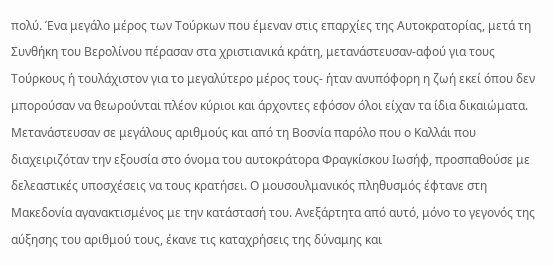πολύ. Ένα μεγάλο μέρος των Τούρκων που έμεναν στις επαρχίες της Αυτοκρατορίας, μετά τη Συνθήκη του Βερολίνου πέρασαν στα χριστιανικά κράτη, μετανάστευσαν-αφού για τους Τούρκους ή τουλάχιστον για το μεγαλύτερο μέρος τους- ήταν ανυπόφορη η ζωή εκεί όπου δεν μπορούσαν να θεωρούνται πλέον κύριοι και άρχοντες εφόσον όλοι είχαν τα ίδια δικαιώματα. Μετανάστευσαν σε μεγάλους αριθμούς και από τη Βοσνία παρόλο που ο Καλλάι που διαχειριζόταν την εξουσία στο όνομα του αυτοκράτορα Φραγκίσκου Ιωσήφ, προσπαθούσε με δελεαστικές υποσχέσεις να τους κρατήσει. Ο μουσουλμανικός πληθυσμός έφτανε στη Μακεδονία αγανακτισμένος με την κατάστασή του. Ανεξάρτητα από αυτό, μόνο το γεγονός της αύξησης του αριθμού τους, έκανε τις καταχρήσεις της δύναμης και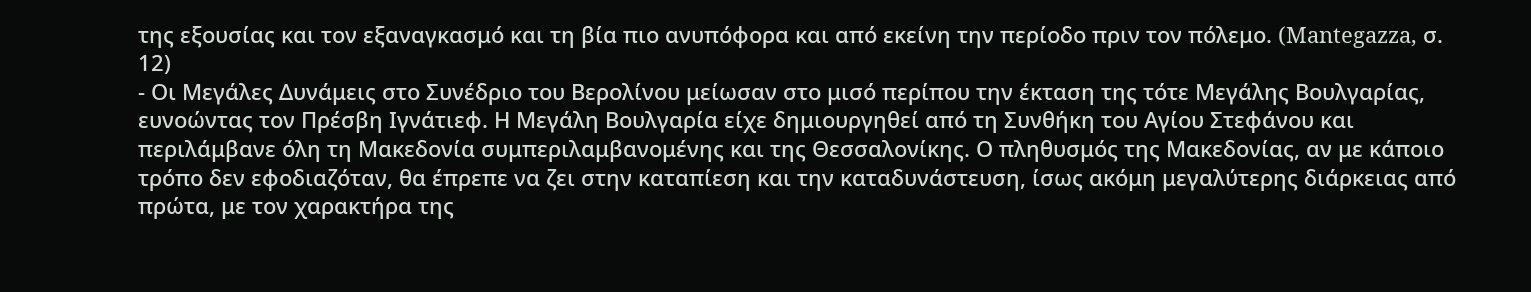της εξουσίας και τον εξαναγκασμό και τη βία πιο ανυπόφορα και από εκείνη την περίοδο πριν τον πόλεμο. (Mantegazza, σ. 12)
- Οι Μεγάλες Δυνάμεις στο Συνέδριο του Βερολίνου μείωσαν στο μισό περίπου την έκταση της τότε Μεγάλης Βουλγαρίας, ευνοώντας τον Πρέσβη Ιγνάτιεφ. Η Μεγάλη Βουλγαρία είχε δημιουργηθεί από τη Συνθήκη του Αγίου Στεφάνου και περιλάμβανε όλη τη Μακεδονία συμπεριλαμβανομένης και της Θεσσαλονίκης. Ο πληθυσμός της Μακεδονίας, αν με κάποιο τρόπο δεν εφοδιαζόταν, θα έπρεπε να ζει στην καταπίεση και την καταδυνάστευση, ίσως ακόμη μεγαλύτερης διάρκειας από πρώτα, με τον χαρακτήρα της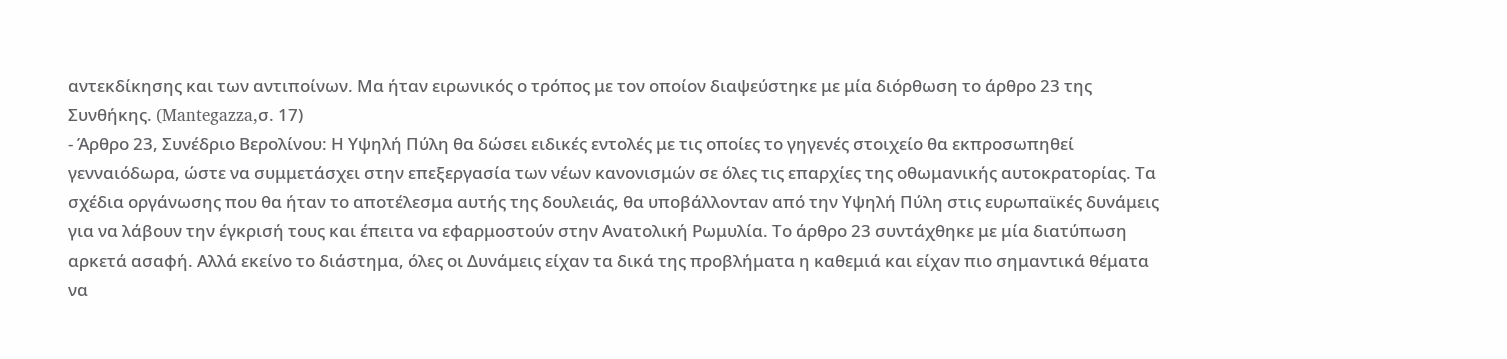αντεκδίκησης και των αντιποίνων. Μα ήταν ειρωνικός ο τρόπος με τον οποίον διαψεύστηκε με μία διόρθωση το άρθρο 23 της Συνθήκης. (Mantegazza,σ. 17)
- Άρθρο 23, Συνέδριο Βερολίνου: Η Υψηλή Πύλη θα δώσει ειδικές εντολές με τις οποίες το γηγενές στοιχείο θα εκπροσωπηθεί γενναιόδωρα, ώστε να συμμετάσχει στην επεξεργασία των νέων κανονισμών σε όλες τις επαρχίες της οθωμανικής αυτοκρατορίας. Τα σχέδια οργάνωσης που θα ήταν το αποτέλεσμα αυτής της δουλειάς, θα υποβάλλονταν από την Υψηλή Πύλη στις ευρωπαϊκές δυνάμεις για να λάβουν την έγκρισή τους και έπειτα να εφαρμοστούν στην Ανατολική Ρωμυλία. Το άρθρο 23 συντάχθηκε με μία διατύπωση αρκετά ασαφή. Αλλά εκείνο το διάστημα, όλες οι Δυνάμεις είχαν τα δικά της προβλήματα η καθεμιά και είχαν πιο σημαντικά θέματα να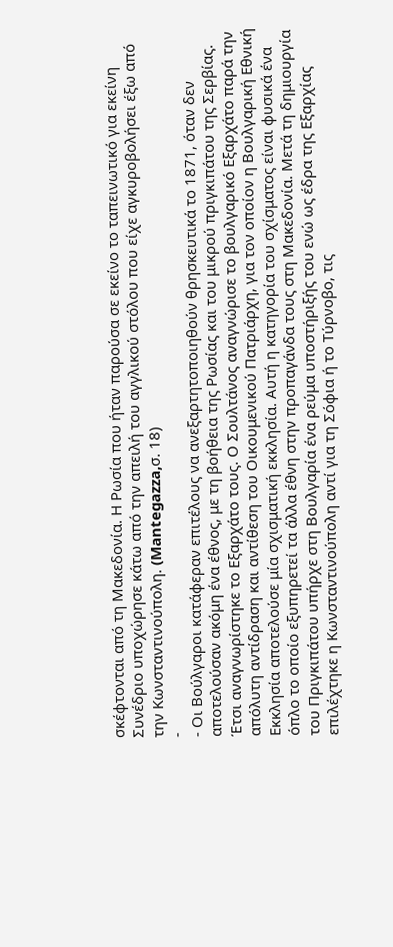σκέφτονται από τη Μακεδονία. Η Ρωσία που ήταν παρούσα σε εκείνο το ταπεινωτικό για εκείνη Συνέδριο υποχώρησε κάτω από την απειλή του αγγλικού στόλου που είχε αγκυροβολήσει έξω από την Κωνσταντινούπολη. (Mantegazza,σ. 18)
-
- Οι Βούλγαροι κατάφεραν επιτέλους να ανεξαρτητοποιηθούν θρησκευτικά το 1871, όταν δεν αποτελούσαν ακόμη ένα έθνος, με τη βοήθεια της Ρωσίας και του μικρού πριγκιπάτου της Σερβίας. Έτσι αναγνωρίστηκε το Εξαρχάτο τους. Ο Σουλτάνος αναγνώρισε το βουλγαρικό Εξαρχάτο παρά την απόλυτη αντίδραση και αντίθεση του Οικουμενικού Πατριάρχη, για τον οποίον η Βουλγαρική Εθνική Εκκλησία αποτελούσε μία σχισματική εκκλησία. Αυτή η κατηγορία του σχίσματος είναι φυσικά ένα όπλο το οποίο εξυπηρετεί τα άλλα έθνη στην προπαγάνδα τους στη Μακεδονία. Μετά τη δημιουργία του Πριγκιπάτου υπήρχε στη Βουλγαρία ένα ρεύμα υποστήριξής του ενώ ως έδρα της Εξαρχίας επιλέχτηκε η Κωνσταντινούπολη αντί για τη Σόφια ή το Τύρνοβο, τις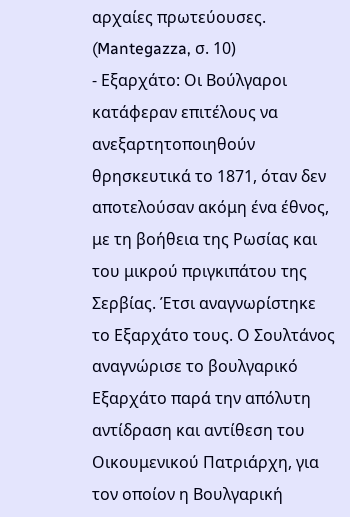αρχαίες πρωτεύουσες. (Mantegazza, σ. 10)
- Εξαρχάτο: Οι Βούλγαροι κατάφεραν επιτέλους να ανεξαρτητοποιηθούν θρησκευτικά το 1871, όταν δεν αποτελούσαν ακόμη ένα έθνος, με τη βοήθεια της Ρωσίας και του μικρού πριγκιπάτου της Σερβίας. Έτσι αναγνωρίστηκε το Εξαρχάτο τους. Ο Σουλτάνος αναγνώρισε το βουλγαρικό Εξαρχάτο παρά την απόλυτη αντίδραση και αντίθεση του Οικουμενικού Πατριάρχη, για τον οποίον η Βουλγαρική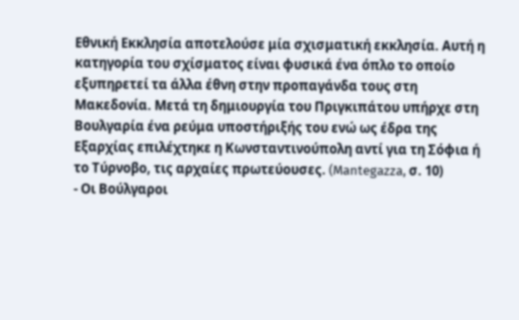Εθνική Εκκλησία αποτελούσε μία σχισματική εκκλησία. Αυτή η κατηγορία του σχίσματος είναι φυσικά ένα όπλο το οποίο εξυπηρετεί τα άλλα έθνη στην προπαγάνδα τους στη Μακεδονία. Μετά τη δημιουργία του Πριγκιπάτου υπήρχε στη Βουλγαρία ένα ρεύμα υποστήριξής του ενώ ως έδρα της Εξαρχίας επιλέχτηκε η Κωνσταντινούπολη αντί για τη Σόφια ή το Τύρνοβο, τις αρχαίες πρωτεύουσες. (Mantegazza, σ. 10)
- Οι Βούλγαροι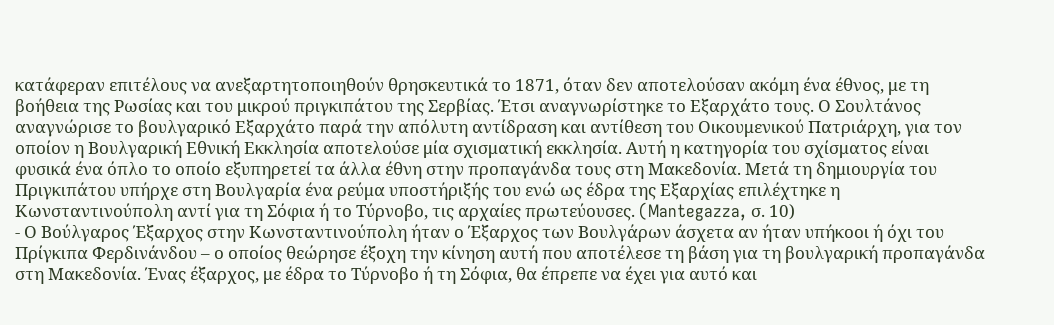κατάφεραν επιτέλους να ανεξαρτητοποιηθούν θρησκευτικά το 1871, όταν δεν αποτελούσαν ακόμη ένα έθνος, με τη βοήθεια της Ρωσίας και του μικρού πριγκιπάτου της Σερβίας. Έτσι αναγνωρίστηκε το Εξαρχάτο τους. Ο Σουλτάνος αναγνώρισε το βουλγαρικό Εξαρχάτο παρά την απόλυτη αντίδραση και αντίθεση του Οικουμενικού Πατριάρχη, για τον οποίον η Βουλγαρική Εθνική Εκκλησία αποτελούσε μία σχισματική εκκλησία. Αυτή η κατηγορία του σχίσματος είναι φυσικά ένα όπλο το οποίο εξυπηρετεί τα άλλα έθνη στην προπαγάνδα τους στη Μακεδονία. Μετά τη δημιουργία του Πριγκιπάτου υπήρχε στη Βουλγαρία ένα ρεύμα υποστήριξής του ενώ ως έδρα της Εξαρχίας επιλέχτηκε η Κωνσταντινούπολη αντί για τη Σόφια ή το Τύρνοβο, τις αρχαίες πρωτεύουσες. (Mantegazza, σ. 10)
- Ο Βούλγαρος Έξαρχος στην Κωνσταντινούπολη ήταν ο Έξαρχος των Βουλγάρων άσχετα αν ήταν υπήκοοι ή όχι του Πρίγκιπα Φερδινάνδου – ο οποίος θεώρησε έξοχη την κίνηση αυτή που αποτέλεσε τη βάση για τη βουλγαρική προπαγάνδα στη Μακεδονία. Ένας έξαρχος, με έδρα το Τύρνοβο ή τη Σόφια, θα έπρεπε να έχει για αυτό και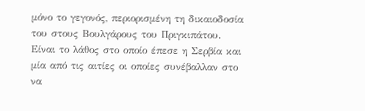μόνο το γεγονός, περιορισμένη τη δικαιοδοσία του στους Βουλγάρους του Πριγκιπάτου. Είναι το λάθος στο οποίο έπεσε η Σερβία και μία από τις αιτίες οι οποίες συνέβαλλαν στο να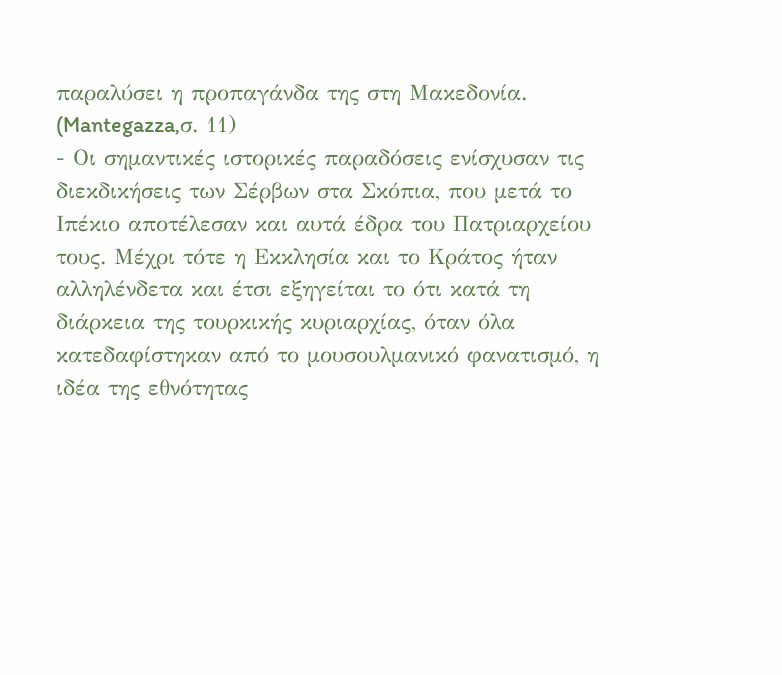παραλύσει η προπαγάνδα της στη Μακεδονία. (Mantegazza,σ. 11)
- Οι σημαντικές ιστορικές παραδόσεις ενίσχυσαν τις διεκδικήσεις των Σέρβων στα Σκόπια, που μετά το Ιπέκιο αποτέλεσαν και αυτά έδρα του Πατριαρχείου τους. Μέχρι τότε η Εκκλησία και το Κράτος ήταν αλληλένδετα και έτσι εξηγείται το ότι κατά τη διάρκεια της τουρκικής κυριαρχίας, όταν όλα κατεδαφίστηκαν από το μουσουλμανικό φανατισμό, η ιδέα της εθνότητας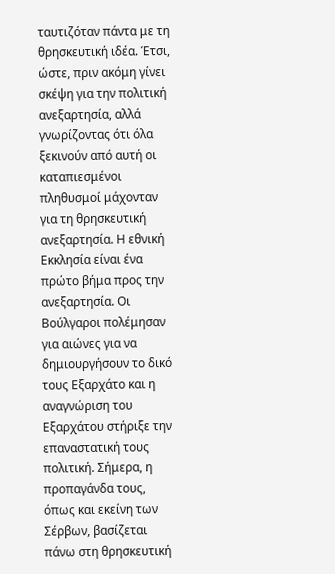ταυτιζόταν πάντα με τη θρησκευτική ιδέα. Έτσι, ώστε, πριν ακόμη γίνει σκέψη για την πολιτική ανεξαρτησία, αλλά γνωρίζοντας ότι όλα ξεκινούν από αυτή οι καταπιεσμένοι πληθυσμοί μάχονταν για τη θρησκευτική ανεξαρτησία. Η εθνική Εκκλησία είναι ένα πρώτο βήμα προς την ανεξαρτησία. Οι Βούλγαροι πολέμησαν για αιώνες για να δημιουργήσουν το δικό τους Εξαρχάτο και η αναγνώριση του Εξαρχάτου στήριξε την επαναστατική τους πολιτική. Σήμερα, η προπαγάνδα τους, όπως και εκείνη των Σέρβων, βασίζεται πάνω στη θρησκευτική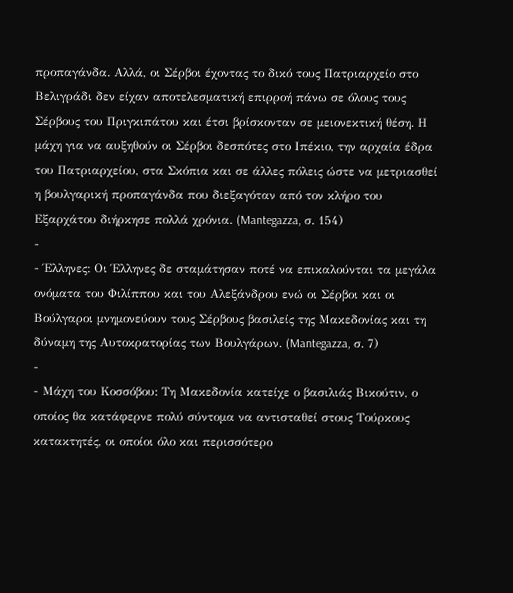προπαγάνδα. Αλλά, οι Σέρβοι έχοντας το δικό τους Πατριαρχείο στο Βελιγράδι δεν είχαν αποτελεσματική επιρροή πάνω σε όλους τους Σέρβους του Πριγκιπάτου και έτσι βρίσκονταν σε μειονεκτική θέση. Η μάχη για να αυξηθούν οι Σέρβοι δεσπότες στο Ιπέκιο, την αρχαία έδρα του Πατριαρχείου, στα Σκόπια και σε άλλες πόλεις ώστε να μετριασθεί η βουλγαρική προπαγάνδα που διεξαγόταν από τον κλήρο του Εξαρχάτου διήρκησε πολλά χρόνια. (Mantegazza, σ. 154)
-
- Έλληνες: Οι Έλληνες δε σταμάτησαν ποτέ να επικαλούνται τα μεγάλα ονόματα του Φιλίππου και του Αλεξάνδρου ενώ οι Σέρβοι και οι Βούλγαροι μνημονεύουν τους Σέρβους βασιλείς της Μακεδονίας και τη δύναμη της Αυτοκρατορίας των Βουλγάρων. (Mantegazza, σ. 7)
-
- Μάχη του Κοσσόβου: Τη Μακεδονία κατείχε ο βασιλιάς Βικούτιν, ο οποίος θα κατάφερνε πολύ σύντομα να αντισταθεί στους Τούρκους κατακτητές, οι οποίοι όλο και περισσότερο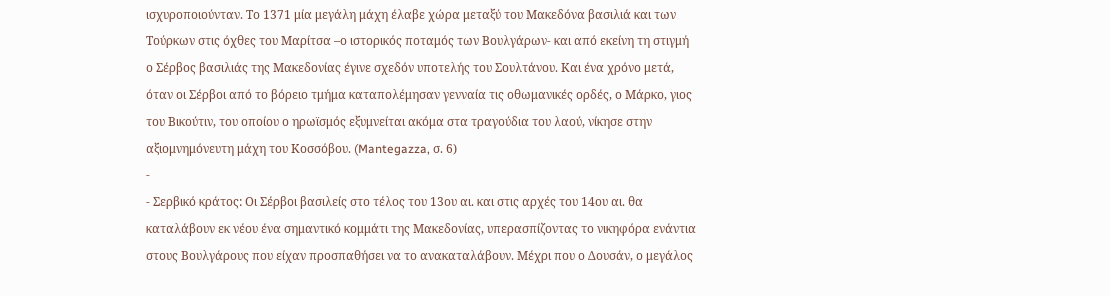ισχυροποιούνταν. Το 1371 μία μεγάλη μάχη έλαβε χώρα μεταξύ του Μακεδόνα βασιλιά και των Τούρκων στις όχθες του Μαρίτσα –ο ιστορικός ποταμός των Βουλγάρων- και από εκείνη τη στιγμή ο Σέρβος βασιλιάς της Μακεδονίας έγινε σχεδόν υποτελής του Σουλτάνου. Και ένα χρόνο μετά, όταν οι Σέρβοι από το βόρειο τμήμα καταπολέμησαν γενναία τις οθωμανικές ορδές, ο Μάρκο, γιος του Βικούτιν, του οποίου ο ηρωϊσμός εξυμνείται ακόμα στα τραγούδια του λαού, νίκησε στην αξιομνημόνευτη μάχη του Κοσσόβου. (Mantegazza, σ. 6)
-
- Σερβικό κράτος: Οι Σέρβοι βασιλείς στο τέλος του 13ου αι. και στις αρχές του 14ου αι. θα καταλάβουν εκ νέου ένα σημαντικό κομμάτι της Μακεδονίας, υπερασπίζοντας το νικηφόρα ενάντια στους Βουλγάρους που είχαν προσπαθήσει να το ανακαταλάβουν. Μέχρι που ο Δουσάν, ο μεγάλος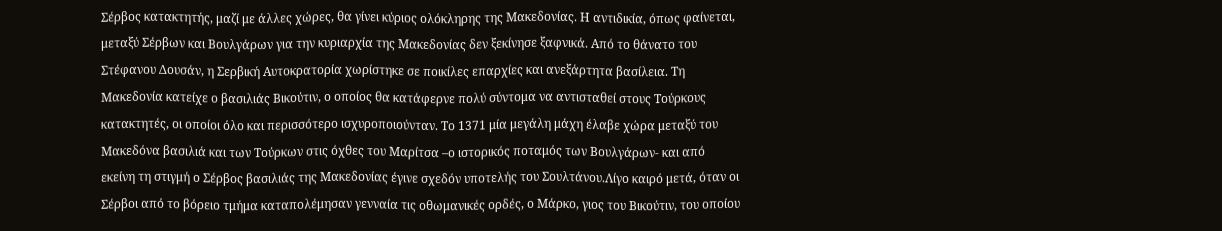Σέρβος κατακτητής, μαζί με άλλες χώρες, θα γίνει κύριος ολόκληρης της Μακεδονίας. Η αντιδικία, όπως φαίνεται, μεταξύ Σέρβων και Βουλγάρων για την κυριαρχία της Μακεδονίας δεν ξεκίνησε ξαφνικά. Από το θάνατο του Στέφανου Δουσάν, η Σερβική Αυτοκρατορία χωρίστηκε σε ποικίλες επαρχίες και ανεξάρτητα βασίλεια. Τη Μακεδονία κατείχε ο βασιλιάς Βικούτιν, ο οποίος θα κατάφερνε πολύ σύντομα να αντισταθεί στους Τούρκους κατακτητές, οι οποίοι όλο και περισσότερο ισχυροποιούνταν. Το 1371 μία μεγάλη μάχη έλαβε χώρα μεταξύ του Μακεδόνα βασιλιά και των Τούρκων στις όχθες του Μαρίτσα –ο ιστορικός ποταμός των Βουλγάρων- και από εκείνη τη στιγμή ο Σέρβος βασιλιάς της Μακεδονίας έγινε σχεδόν υποτελής του Σουλτάνου.Λίγο καιρό μετά, όταν οι Σέρβοι από το βόρειο τμήμα καταπολέμησαν γενναία τις οθωμανικές ορδές, ο Μάρκο, γιος του Βικούτιν, του οποίου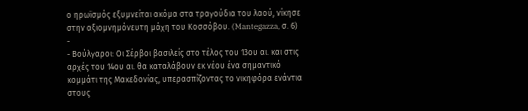ο ηρωϊσμός εξυμνείται ακόμα στα τραγούδια του λαού, νίκησε στην αξιομνημόνευτη μάχη του Κοσσόβου. (Mantegazza, σ. 6)
-
- Βούλγαροι: Οι Σέρβοι βασιλείς στο τέλος του 13ου αι. και στις αρχές του 14ου αι. θα καταλάβουν εκ νέου ένα σημαντικό κομμάτι της Μακεδονίας, υπερασπίζοντας το νικηφόρα ενάντια στους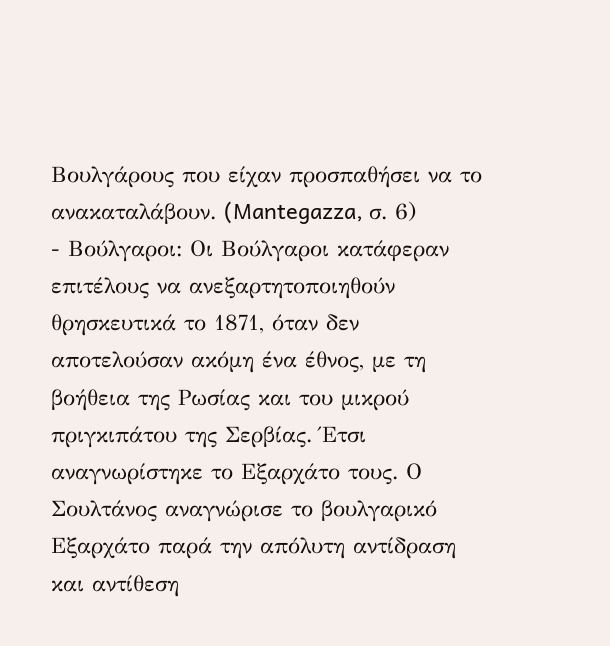Βουλγάρους που είχαν προσπαθήσει να το ανακαταλάβουν. (Mantegazza, σ. 6)
- Βούλγαροι: Οι Βούλγαροι κατάφεραν επιτέλους να ανεξαρτητοποιηθούν θρησκευτικά το 1871, όταν δεν αποτελούσαν ακόμη ένα έθνος, με τη βοήθεια της Ρωσίας και του μικρού πριγκιπάτου της Σερβίας. Έτσι αναγνωρίστηκε το Εξαρχάτο τους. Ο Σουλτάνος αναγνώρισε το βουλγαρικό Εξαρχάτο παρά την απόλυτη αντίδραση και αντίθεση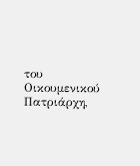του Οικουμενικού Πατριάρχη,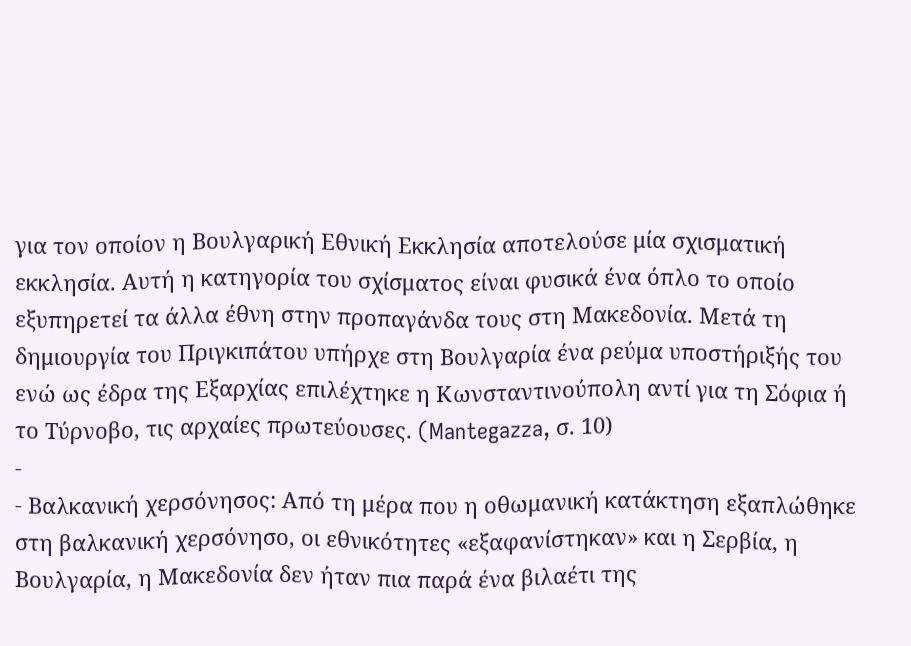για τον οποίον η Βουλγαρική Εθνική Εκκλησία αποτελούσε μία σχισματική εκκλησία. Αυτή η κατηγορία του σχίσματος είναι φυσικά ένα όπλο το οποίο εξυπηρετεί τα άλλα έθνη στην προπαγάνδα τους στη Μακεδονία. Μετά τη δημιουργία του Πριγκιπάτου υπήρχε στη Βουλγαρία ένα ρεύμα υποστήριξής του ενώ ως έδρα της Εξαρχίας επιλέχτηκε η Κωνσταντινούπολη αντί για τη Σόφια ή το Τύρνοβο, τις αρχαίες πρωτεύουσες. (Mantegazza, σ. 10)
-
- Βαλκανική χερσόνησος: Από τη μέρα που η οθωμανική κατάκτηση εξαπλώθηκε στη βαλκανική χερσόνησο, οι εθνικότητες «εξαφανίστηκαν» και η Σερβία, η Βουλγαρία, η Μακεδονία δεν ήταν πια παρά ένα βιλαέτι της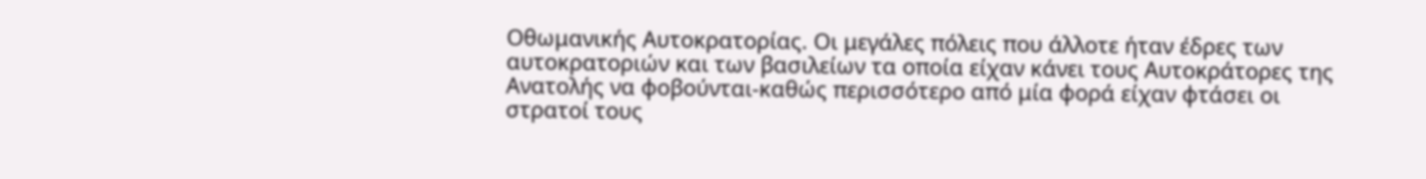Οθωμανικής Αυτοκρατορίας. Οι μεγάλες πόλεις που άλλοτε ήταν έδρες των αυτοκρατοριών και των βασιλείων τα οποία είχαν κάνει τους Αυτοκράτορες της Ανατολής να φοβούνται-καθώς περισσότερο από μία φορά είχαν φτάσει οι στρατοί τους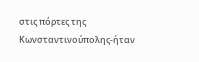στις πόρτες της Κωνσταντινούπολης-ήταν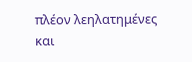πλέον λεηλατημένες και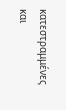κατεστραμμένες και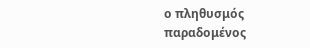ο πληθυσμός παραδομένος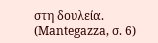στη δουλεία. (Mantegazza, σ. 6)